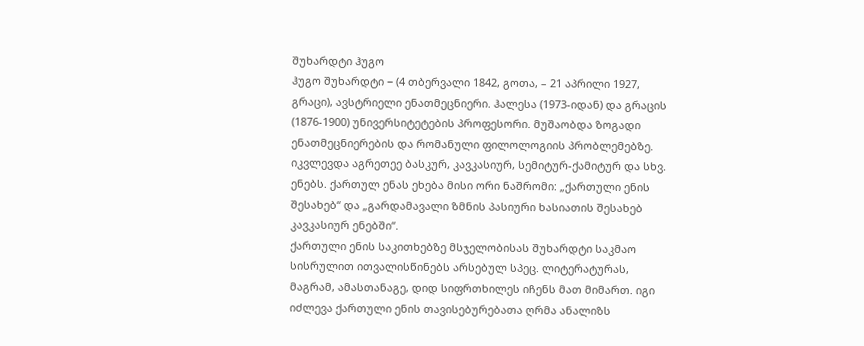შუხარდტი ჰუგო
ჰუგო შუხარდტი − (4 თბერვალი 1842, გოთა, – 21 აპრილი 1927, გრაცი), ავსტრიელი ენათმეცნიერი. ჰალესა (1973-იდან) და გრაცის (1876-1900) უნივერსიტეტების პროფესორი. მუშაობდა ზოგადი ენათმეცნიერების და რომანული ფილოლოგიის პრობლემებზე. იკვლევდა აგრეთეე ბასკურ, კავკასიურ, სემიტურ-ქამიტურ და სხვ. ენებს. ქართულ ენას ეხება მისი ორი ნაშრომი: „ქართული ენის შესახებ“ და „გარდამავალი ზმნის პასიური ხასიათის შესახებ კავკასიურ ენებში“.
ქართული ენის საკითხებზე მსჯელობისას შუხარდტი საკმაო სისრულით ითვალისწინებს არსებულ სპეც. ლიტერატურას, მაგრამ, ამასთანაგე, დიდ სიფრთხილეს იჩენს მათ მიმართ. იგი იძლევა ქართული ენის თავისებურებათა ღრმა ანალიზს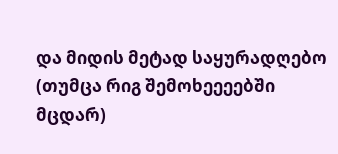და მიდის მეტად საყურადღებო (თუმცა რიგ შემოხეეეებში მცდარ)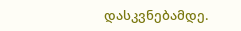დასკვნებამდე.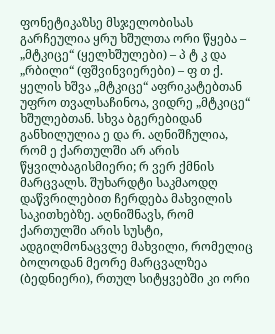ფონეტიკაზსე მსჯელობისას გარჩეულია ყრუ ხშულთა ორი წყება – „მტკიცე“ (ყელხშულები) – პ ტ კ და „რბილი“ (ფშვინვიერები) – ფ თ ქ. ყელის ხშვა „მტკიცე“ აფრიკატებთან უფრო თვალსაჩინოა, ვიდრე „მტკიცე“ ხშულებთან. სხვა ბგერებიდან განხილულია ე და რ. აღნიშჩულია, რომ ე ქართულში არ არის წყვილბაგისმიერი; რ ვერ ქმნის მარცვალს. შუხარდტი საკმაოდღ დაწვრილებით ჩერდება მახვილის საკითხებზე. აღნიშნავს, რომ ქართულში არის სუსტი, ადგილმონაცვლე მახვილი, რომელიც ბოლოდან მეორე მარცვალზეა (ბედნიერი), რთულ სიტყვებში კი ორი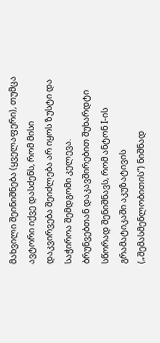მახვილი შეინიშნება (ყველაფერი), თუმცა ავტორი იქვე დასძენს, რომ მისი დაკვირვება შეიძლება არ იყოს ზუსტი და საჭიროა შემდგომი კელევა.
ბრუნვებთან დაკავშირებით შუხარდტი სწორად შენიშნავს, რომ ანტონ I-ის გრამატიკაში აკუზატივის („შემასმენლობითის“) ნიშნად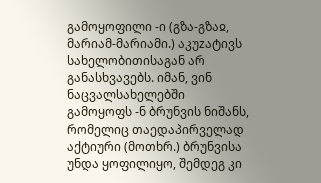გამოყოფილი -ი (გზა-გზაჲ, მარიამ-მარიამი.) აკუzატივს სახელობითისაგან არ განასხვავებს. იმან, ვინ ნაცვალსახელებში გამოყოფს -ნ ბრუნვის ნიშანს, რომელიც თაედაპირველად აქტიური (მოთხრ.) ბრუნვისა უნდა ყოფილიყო, შემდეგ კი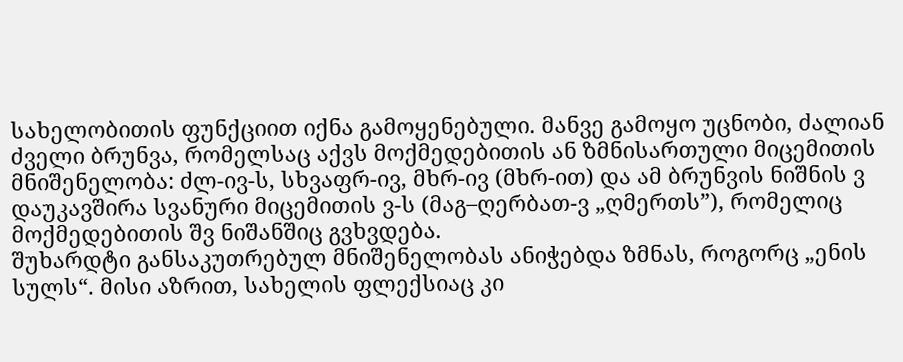სახელობითის ფუნქციით იქნა გამოყენებული. მანვე გამოყო უცნობი, ძალიან ძველი ბრუნვა, რომელსაც აქვს მოქმედებითის ან ზმნისართული მიცემითის მნიშენელობა: ძლ-ივ-ს, სხვაფრ-ივ, მხრ-ივ (მხრ-ით) და ამ ბრუნვის ნიშნის ვ დაუკავშირა სვანური მიცემითის ვ-ს (მაგ–ღერბათ-ვ „ღმერთს”), რომელიც მოქმედებითის შვ ნიშანშიც გვხვდება.
შუხარდტი განსაკუთრებულ მნიშენელობას ანიჭებდა ზმნას, როგორც „ენის სულს“. მისი აზრით, სახელის ფლექსიაც კი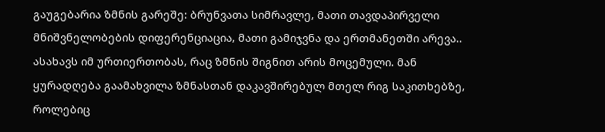გაუგებარია ზმნის გარეშე: ბრუნვათა სიმრავლე, მათი თავდაპირველი მნიშვნელობების დიფერენციაცია, მათი გამიჯვნა და ერთმანეთში არევა.. ასახავს იმ ურთიერთობას, რაც ზმნის შიგნით არის მოცემული. მან ყურადღება გაამახვილა ზმნასთან დაკავშირებულ მთელ რიგ საკითხებზე, როლებიც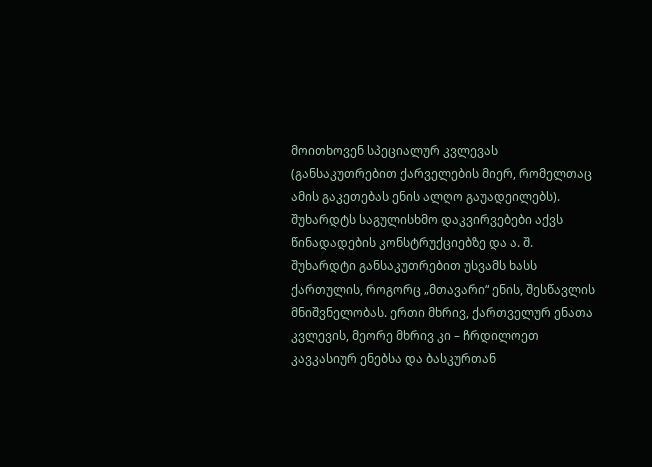მოითხოვენ სპეციალურ კვლევას (განსაკუთრებით ქარველების მიერ, რომელთაც ამის გაკეთებას ენის ალღო გაუადეილებს). შუხარდტს საგულისხმო დაკვირვებები აქვს წინადადების კონსტრუქციებზე და ა. შ.
შუხარდტი განსაკუთრებით უსვამს ხასს ქართულის, როგორც „მთავარი“ ენის, შესწავლის მნიშვნელობას. ერთი მხრივ, ქართველურ ენათა კვლევის, მეორე მხრივ კი – ჩრდილოეთ კავკასიურ ენებსა და ბასკურთან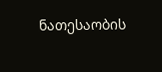ნათესაობის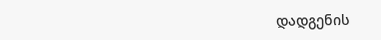დადგენის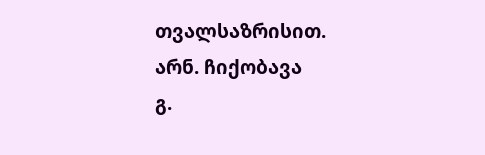თვალსაზრისით.
არნ. ჩიქობავა
გ.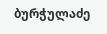ბურჭულაძე